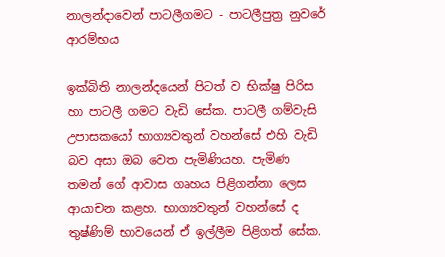නාලන්දාවෙන් පාටලීගමට - පාටලීපුත්‍ර නුවරේ ආරම්භය

ඉක්බිති නාලන්දයෙන් පිටත් ව භික්ෂු පිරිස හා පාටලී ගමට වැඩි සේක. පාටලී ගම්වැසි උපාසකයෝ භාග්‍යවතුන් වහන්සේ එහි වැඩි බව අසා ඔබ වෙත පැමිණියහ. පැමිණ තමන් ගේ ආවාස ගෘහය පිළිගන්නා ලෙස ආයාචන කළහ. භාග්‍යවතුන් වහන්සේ ද තුෂ්ණිම් භාවයෙන් ඒ ඉල්ලීම පිළිගත් සේක.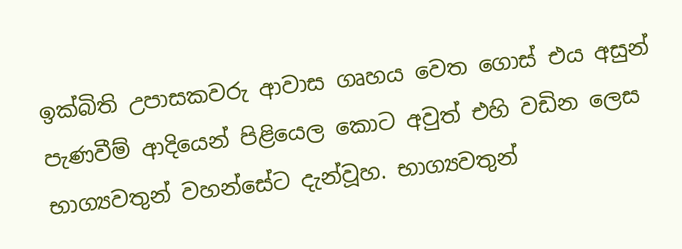ඉක්බිති උපාසකවරු ආවාස ගෘහය වෙත ගොස් එය අසුන් පැණවීම් ආදියෙන් පිළියෙල කොට අවුත් එහි වඩින ලෙස භාග්‍යවතුන් වහන්සේට දැන්වූහ. භාග්‍යවතුන්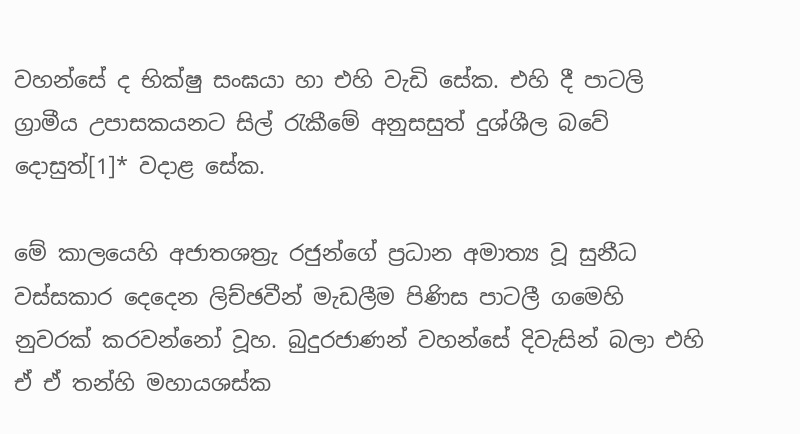වහන්සේ ද භික්ෂු සංඝයා හා එහි වැඩි සේක. එහි දී පාටලි ග්‍රාමීය උපාසකයනට සිල් රැකීමේ අනුසසුත් දුශ්ශීල බවේ දොසුත්[1]* වදාළ සේක.

මේ කාලයෙහි අජාතශත්‍රැ රජුන්ගේ ප්‍රධාන අමාත්‍ය වූ සුනීධ වස්සකාර දෙදෙන ලිච්ඡවීන් මැඩලීම පිණිස පාටලී ගමෙහි නුවරක් කරවන්නෝ වූහ. බුදුරජාණන් වහන්සේ දිවැසින් බලා එහි ඒ ඒ තන්හි මහායශස්ක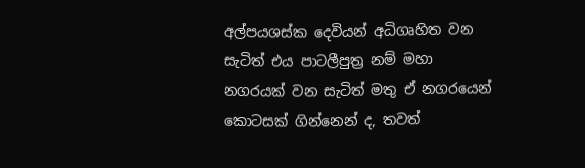අල්පයශස්ක දෙවියන් අධිගෘහිත වන සැටිත් එය පාටලීපුත්‍ර නම් මහා නගරයක් වන සැටිත් මතු ඒ නගරයෙන් කොටසක් ගින්නෙන් ද, තවත්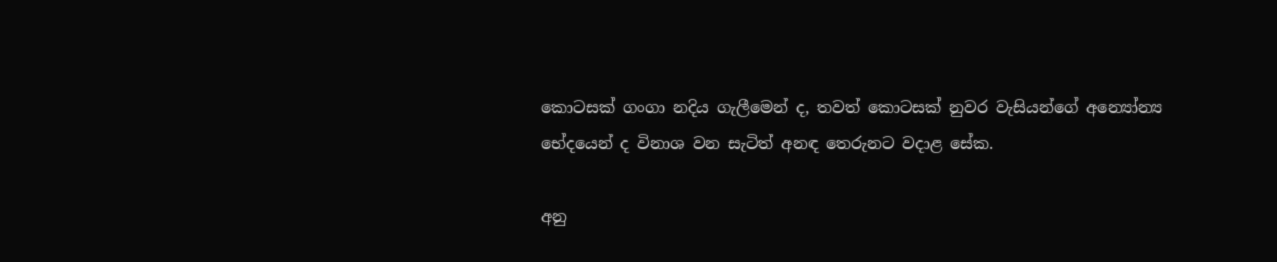කොටසක් ගංගා නදිය ගැලීමෙන් ද, තවත් කොටසක් නුවර වැසියන්ගේ අන්‍යෝන්‍ය භේදයෙන් ද විනාශ වන සැටිත් අනඳ තෙරුනට වදාළ සේක.

අනු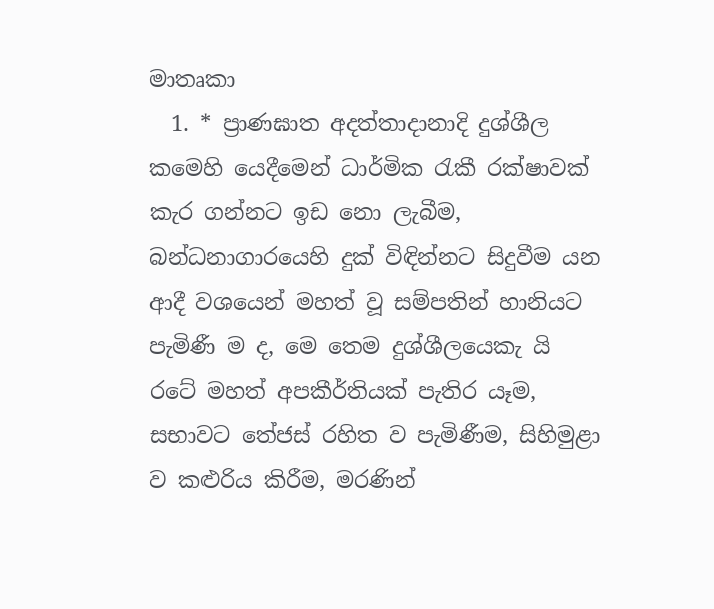මාතෘකා
  1. * ප්‍රාණඝාත අදත්තාදානාදි දුශ්ශීල කමෙහි යෙදීමෙන් ධාර්මික රැකී රක්ෂාවක් කැර ගන්නට ඉඩ නො ලැබීම, බන්ධනාගාරයෙහි දුක් විඳින්නට සිදුවීම යන ආදී වශයෙන් මහත් වූ සම්පතින් හානියට පැමිණී ම ද, මෙ තෙම දුශ්ශීලයෙකැ යි රටේ මහත් අපකීර්තියක් පැතිර යෑම, සභාවට තේජස් රහිත ව පැමිණීම, සිහිමුළා ව කළුරිය කිරීම, මරණින්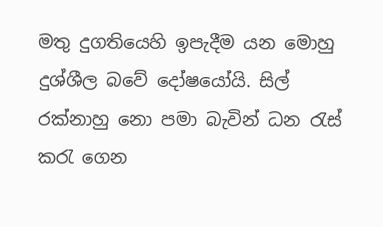මතු දුගතියෙහි ඉපැදීම යන මොහු දුශ්ශීල බවේ දෝෂයෝයි. සිල් රක්නාහු නො පමා බැවින් ධන රැස් කරැ ගෙන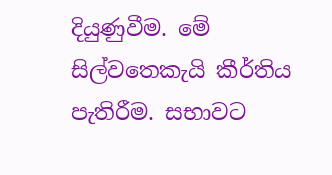දියුණුවීම. මේ සිල්වතෙකැයි කීර්තිය පැතිරීම. සභාවට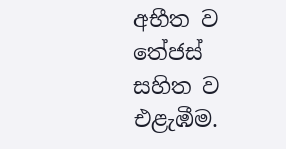අභීත ව තේජස් සහිත ව එළැඹීම.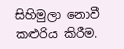සිහිමුලා නොවී කළුරිය කිරීම.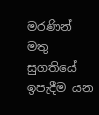මරණින් මතු සුගතියේ ඉපැදීම යන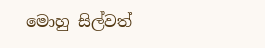මොහු සිල්වත්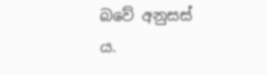බවේ අනුසස් ය.